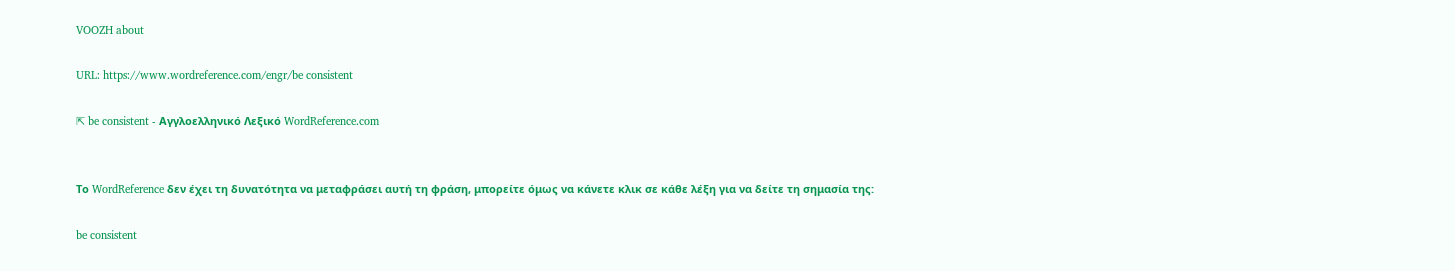VOOZH about

URL: https://www.wordreference.com/engr/be consistent

⇱ be consistent - Αγγλοελληνικό Λεξικό WordReference.com


Το WordReference δεν έχει τη δυνατότητα να μεταφράσει αυτή τη φράση, μπορείτε όμως να κάνετε κλικ σε κάθε λέξη για να δείτε τη σημασία της:

be consistent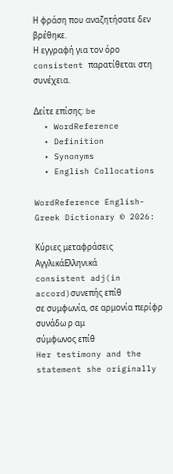Η φράση που αναζητήσατε δεν βρέθηκε.
Η εγγραφή για τον όρο consistent παρατίθεται στη συνέχεια.

Δείτε επίσης: be
  • WordReference
  • Definition
  • Synonyms
  • English Collocations

WordReference English-Greek Dictionary © 2026:

Κύριες μεταφράσεις
ΑγγλικάΕλληνικά
consistent adj(in accord)συνεπής επίθ
σε συμφωνία, σε αρμονία περίφρ
συνάδω ρ αμ
σύμφωνος επίθ
Her testimony and the statement she originally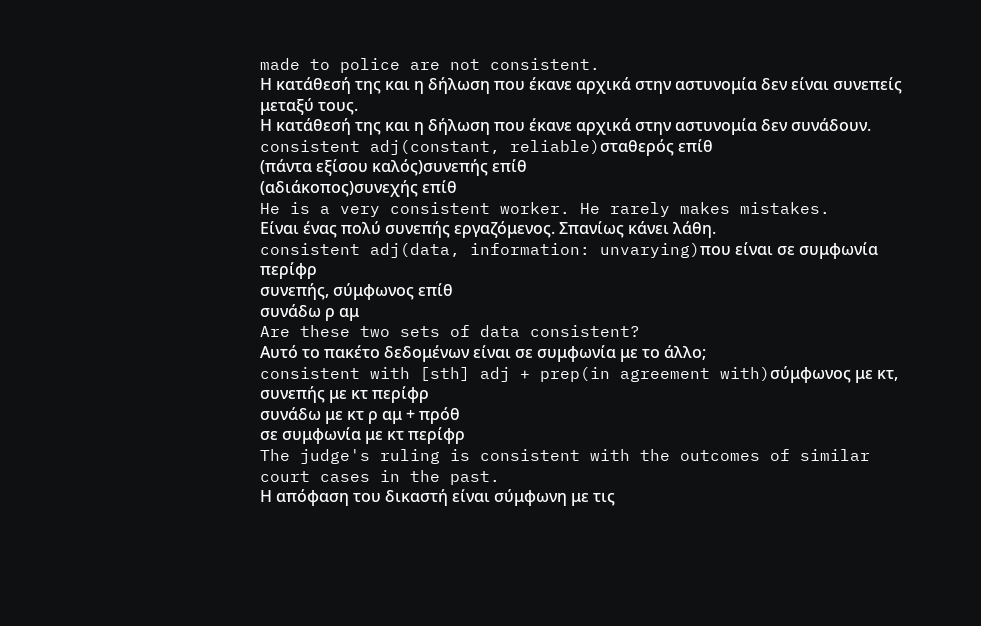made to police are not consistent.
Η κατάθεσή της και η δήλωση που έκανε αρχικά στην αστυνομία δεν είναι συνεπείς μεταξύ τους.
Η κατάθεσή της και η δήλωση που έκανε αρχικά στην αστυνομία δεν συνάδουν.
consistent adj(constant, reliable)σταθερός επίθ
(πάντα εξίσου καλός)συνεπής επίθ
(αδιάκοπος)συνεχής επίθ
He is a very consistent worker. He rarely makes mistakes.
Είναι ένας πολύ συνεπής εργαζόμενος. Σπανίως κάνει λάθη.
consistent adj(data, information: unvarying)που είναι σε συμφωνία περίφρ
συνεπής, σύμφωνος επίθ
συνάδω ρ αμ
Are these two sets of data consistent?
Αυτό το πακέτο δεδομένων είναι σε συμφωνία με το άλλο;
consistent with [sth] adj + prep(in agreement with)σύμφωνος με κτ, συνεπής με κτ περίφρ
συνάδω με κτ ρ αμ + πρόθ
σε συμφωνία με κτ περίφρ
The judge's ruling is consistent with the outcomes of similar court cases in the past.
Η απόφαση του δικαστή είναι σύμφωνη με τις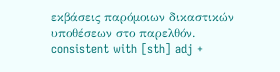εκβάσεις παρόμοιων δικαστικών υποθέσεων στο παρελθόν.
consistent with [sth] adj +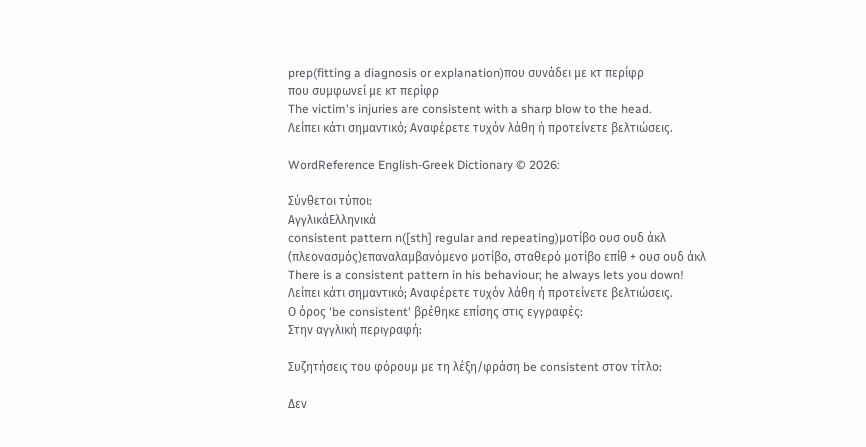prep(fitting a diagnosis or explanation)που συνάδει με κτ περίφρ
που συμφωνεί με κτ περίφρ
The victim's injuries are consistent with a sharp blow to the head.
Λείπει κάτι σημαντικό; Αναφέρετε τυχόν λάθη ή προτείνετε βελτιώσεις.

WordReference English-Greek Dictionary © 2026:

Σύνθετοι τύποι:
ΑγγλικάΕλληνικά
consistent pattern n([sth] regular and repeating)μοτίβο ουσ ουδ άκλ
(πλεονασμός)επαναλαμβανόμενο μοτίβο, σταθερό μοτίβο επίθ + ουσ ουδ άκλ
There is a consistent pattern in his behaviour; he always lets you down!
Λείπει κάτι σημαντικό; Αναφέρετε τυχόν λάθη ή προτείνετε βελτιώσεις.
Ο όρος 'be consistent' βρέθηκε επίσης στις εγγραφές:
Στην αγγλική περιγραφή:

Συζητήσεις του φόρουμ με τη λέξη/φράση be consistent στον τίτλο:

Δεν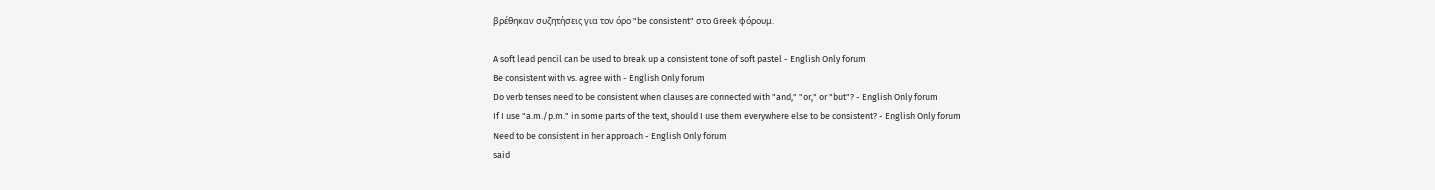βρέθηκαν συζητήσεις για τον όρο "be consistent" στο Greek φόρουμ.

A soft lead pencil can be used to break up a consistent tone of soft pastel - English Only forum
Be consistent with vs. agree with - English Only forum
Do verb tenses need to be consistent when clauses are connected with "and," "or," or "but"? - English Only forum
If I use "a.m./p.m." in some parts of the text, should I use them everywhere else to be consistent? - English Only forum
Need to be consistent in her approach - English Only forum
said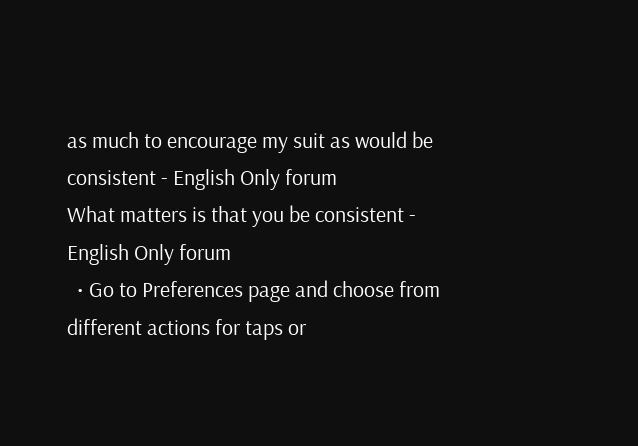as much to encourage my suit as would be consistent - English Only forum
What matters is that you be consistent - English Only forum
  • Go to Preferences page and choose from different actions for taps or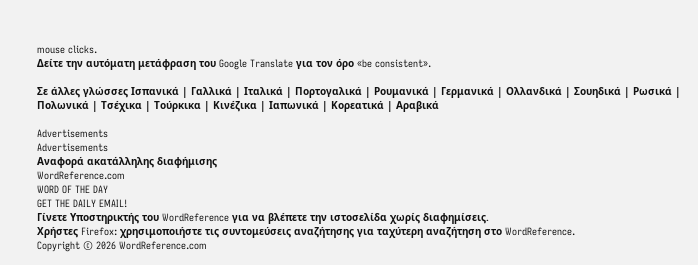mouse clicks.
Δείτε την αυτόματη μετάφραση του Google Translate για τον όρο «be consistent».

Σε άλλες γλώσσες Ισπανικά | Γαλλικά | Ιταλικά | Πορτογαλικά | Ρουμανικά | Γερμανικά | Ολλανδικά | Σουηδικά | Ρωσικά | Πολωνικά | Τσέχικα | Τούρκικα | Κινέζικα | Ιαπωνικά | Κορεατικά | Αραβικά

Advertisements
Advertisements
Αναφορά ακατάλληλης διαφήμισης
WordReference.com
WORD OF THE DAY
GET THE DAILY EMAIL!
Γίνετε Υποστηρικτής του WordReference για να βλέπετε την ιστοσελίδα χωρίς διαφημίσεις.
Χρήστες Firefox: χρησιμοποιήστε τις συντομεύσεις αναζήτησης για ταχύτερη αναζήτηση στο WordReference.
Copyright © 2026 WordReference.com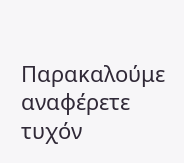Παρακαλούμε αναφέρετε τυχόν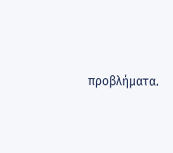προβλήματα.